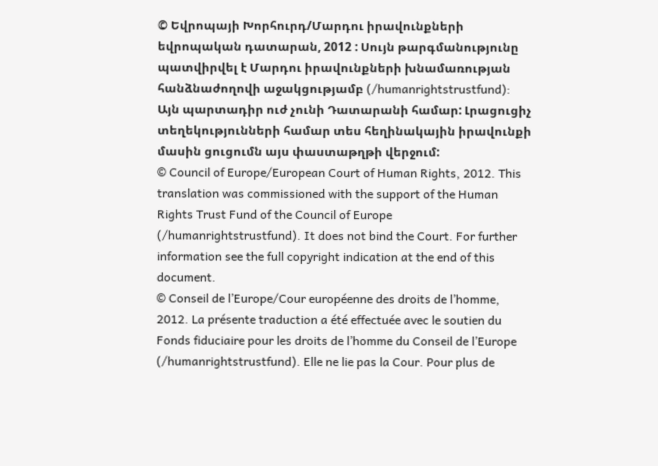© Եվրոպայի Խորհուրդ/Մարդու իրավունքների եվրոպական դատարան, 2012 : Սույն թարգմանությունը պատվիրվել է Մարդու իրավունքների խնամառության հանձնաժողովի աջակցությամբ (/humanrightstrustfund): Այն պարտադիր ուժ չունի Դատարանի համար: Լրացուցիչ տեղեկությունների համար տես հեղինակային իրավունքի մասին ցուցումն այս փաստաթղթի վերջում:
© Council of Europe/European Court of Human Rights, 2012. This translation was commissioned with the support of the Human Rights Trust Fund of the Council of Europe (/humanrightstrustfund). It does not bind the Court. For further information see the full copyright indication at the end of this document.
© Conseil de l’Europe/Cour européenne des droits de l’homme, 2012. La présente traduction a été effectuée avec le soutien du Fonds fiduciaire pour les droits de l’homme du Conseil de l’Europe (/humanrightstrustfund). Elle ne lie pas la Cour. Pour plus de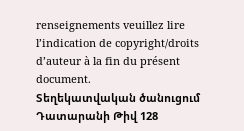renseignements veuillez lire l’indication de copyright/droits d’auteur à la fin du présent document.
Տեղեկատվական ծանուցում Դատարանի Թիվ 128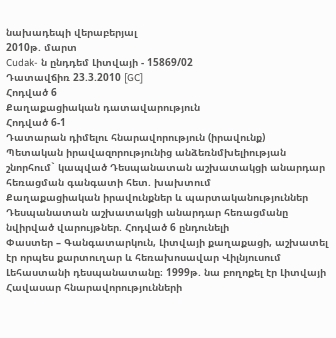նախադեպի վերաբերյալ
2010թ. մարտ
Cudak- ն ընդդեմ Լիտվայի - 15869/02
Դատավճիռ 23.3.2010 [GC]
Հոդված 6
Քաղաքացիական դատավարություն
Հոդված 6-1
Դատարան դիմելու հնարավորություն (իրավունք)
Պետական իրավազորությունից անձեռնմխելիության շնորհում` կապված Դեսպանատան աշխատակցի անարդար հեռացման գանգատի հետ. խախտում
Քաղաքացիական իրավունքներ և պարտականություններ
Դեսպանատան աշխատակցի անարդար հեռացմանը նվիրված վարույթներ. Հոդված 6 ընդունելի
Փաստեր – Գանգատարկուն, Լիտվայի քաղաքացի, աշխատել էր որպես քարտուղար և հեռախոսավար Վիլնյուսում Լեհաստանի դեսպանատանը։ 1999թ. նա բողոքել էր Լիտվայի Հավասար հնարավորությունների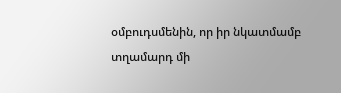օմբուդսմենին, որ իր նկատմամբ տղամարդ մի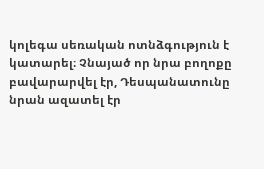կոլեգա սեռական ոտնձգություն է կատարել։ Չնայած որ նրա բողոքը բավարարվել էր, Դեսպանատունը նրան ազատել էր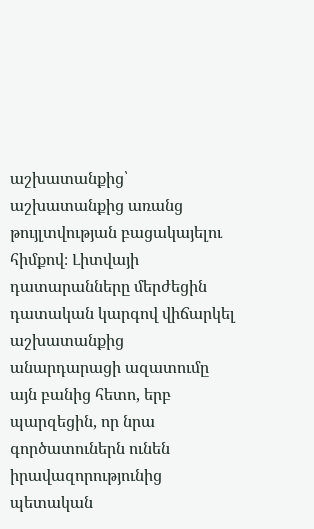աշխատանքից՝ աշխատանքից առանց թույլտվության բացակայելու հիմքով։ Լիտվայի դատարանները մերժեցին դատական կարգով վիճարկել աշխատանքից անարդարացի ազատումը այն բանից հետո, երբ պարզեցին, որ նրա գործատուներն ունեն իրավազորությունից պետական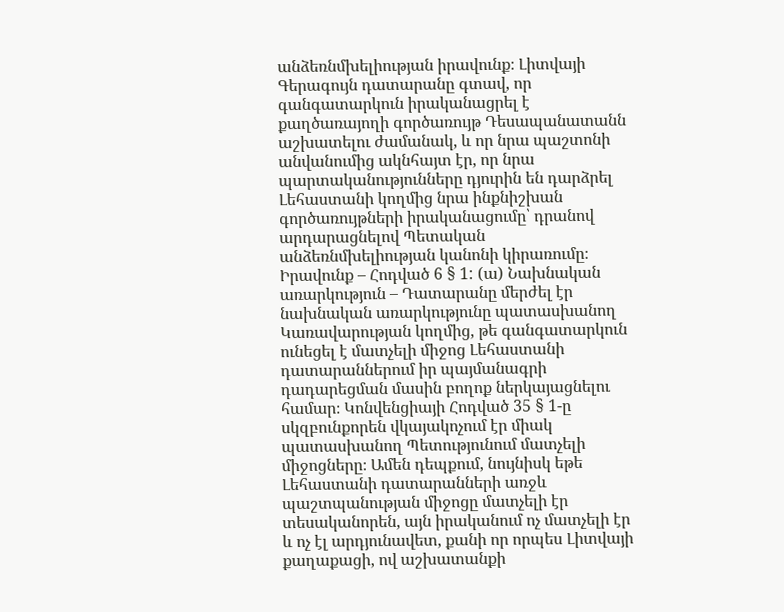անձեռնմխելիության իրավունք։ Լիտվայի Գերագույն դատարանը գտավ, որ գանգատարկուն իրականացրել է քաղծառայողի գործառույթ Դեսապանատանն աշխատելու ժամանակ, և որ նրա պաշտոնի անվանումից ակնհայտ էր, որ նրա պարտականությունները դյուրին են դարձրել Լեհաստանի կողմից նրա ինքնիշխան գործառույթների իրականացումը՝ դրանով արդարացնելով Պետական անձեռնմխելիության կանոնի կիրառումը։
Իրավունք – Հոդված 6 § 1: (ա) Նախնական առարկություն – Դատարանը մերժել էր նախնական առարկությունը պատասխանող Կառավարության կողմից, թե գանգատարկուն ունեցել է մատչելի միջոց Լեհաստանի դատարաններում իր պայմանագրի դադարեցման մասին բողոք ներկայացնելու համար։ Կոնվենցիայի Հոդված 35 § 1-ը սկզբունքորեն վկայակոչում էր միակ պատասխանող Պետությունում մատչելի միջոցները։ Ամեն դեպքում, նույնիսկ եթե Լեհաստանի դատարանների առջև պաշտպանության միջոցը մատչելի էր տեսականորեն, այն իրականում ոչ մատչելի էր և ոչ էլ արդյունավետ, քանի որ որպես Լիտվայի քաղաքացի, ով աշխատանքի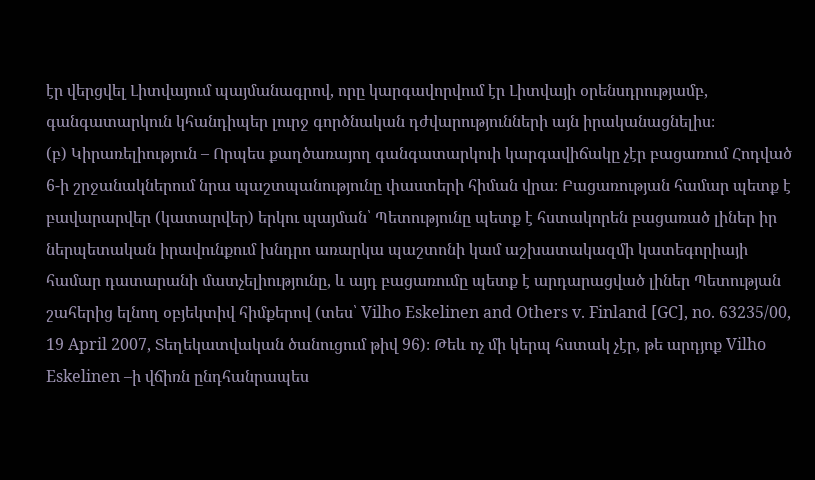էր վերցվել Լիտվայում պայմանագրով, որը կարգավորվում էր Լիտվայի օրենսդրությամբ, գանգատարկուն կհանդիպեր լուրջ գործնական դժվարությունների այն իրականացնելիս։
(բ) Կիրառելիություն – Որպես քաղծառայող գանգատարկուի կարգավիճակը չէր բացառում Հոդված 6-ի շրջանակներում նրա պաշտպանությունը փաստերի հիման վրա։ Բացառության համար պետք է բավարարվեր (կատարվեր) երկու պայման՝ Պետությունը պետք է հստակորեն բացառած լիներ իր ներպետական իրավունքում խնդրո առարկա պաշտոնի կամ աշխատակազմի կատեգորիայի համար դատարանի մատչելիությունը, և այդ բացառումը պետք է արդարացված լիներ Պետության շահերից ելնող օբյեկտիվ հիմքերով (տես՝ Vilho Eskelinen and Others v. Finland [GC], no. 63235/00, 19 April 2007, Տեղեկատվական ծանուցում թիվ 96)։ Թեև ոչ մի կերպ հստակ չէր, թե արդյոք Vilho Eskelinen –ի վճիռն ընդհանրապես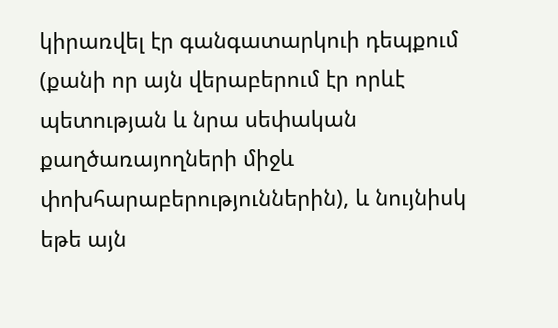կիրառվել էր գանգատարկուի դեպքում (քանի որ այն վերաբերում էր որևէ պետության և նրա սեփական քաղծառայողների միջև փոխհարաբերություններին), և նույնիսկ եթե այն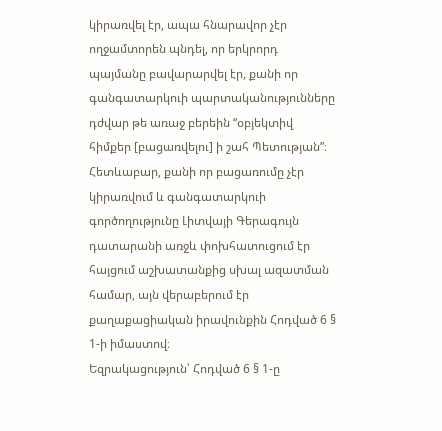կիրառվել էր, ապա հնարավոր չէր ողջամտորեն պնդել, որ երկրորդ պայմանը բավարարվել էր, քանի որ գանգատարկուի պարտականությունները դժվար թե առաջ բերեին “օբյեկտիվ հիմքեր [բացառվելու] ի շահ Պետության”։ Հետևաբար, քանի որ բացառումը չէր կիրառվում և գանգատարկուի գործողությունը Լիտվայի Գերագույն դատարանի առջև փոխհատուցում էր հայցում աշխատանքից սխալ ազատման համար, այն վերաբերում էր քաղաքացիական իրավունքին Հոդված 6 § 1-ի իմաստով։
Եզրակացություն՝ Հոդված 6 § 1-ը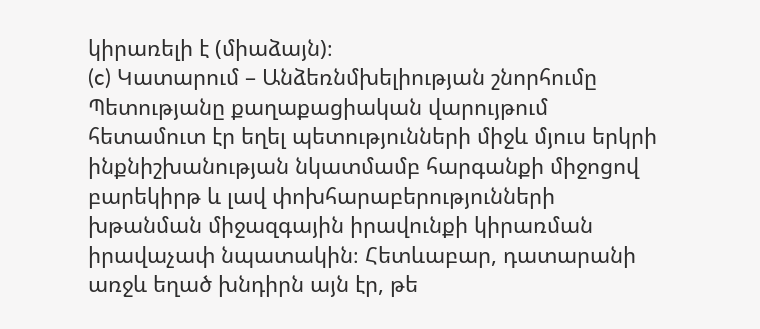կիրառելի է (միաձայն)։
(c) Կատարում – Անձեռնմխելիության շնորհումը Պետությանը քաղաքացիական վարույթում հետամուտ էր եղել պետությունների միջև մյուս երկրի ինքնիշխանության նկատմամբ հարգանքի միջոցով բարեկիրթ և լավ փոխհարաբերությունների խթանման միջազգային իրավունքի կիրառման իրավաչափ նպատակին։ Հետևաբար, դատարանի առջև եղած խնդիրն այն էր, թե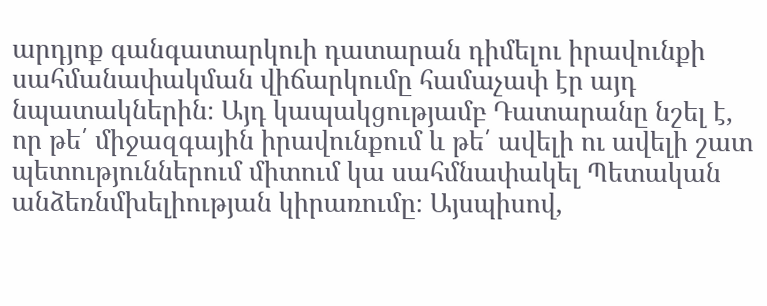արդյոք գանգատարկուի դատարան դիմելու իրավունքի սահմանափակման վիճարկումը համաչափ էր այդ նպատակներին։ Այդ կապակցությամբ Դատարանը նշել է, որ թե՛ միջազգային իրավունքում և թե՛ ավելի ու ավելի շատ պետություններում միտում կա սահմնափակել Պետական անձեռնմխելիության կիրառումը։ Այսպիսով,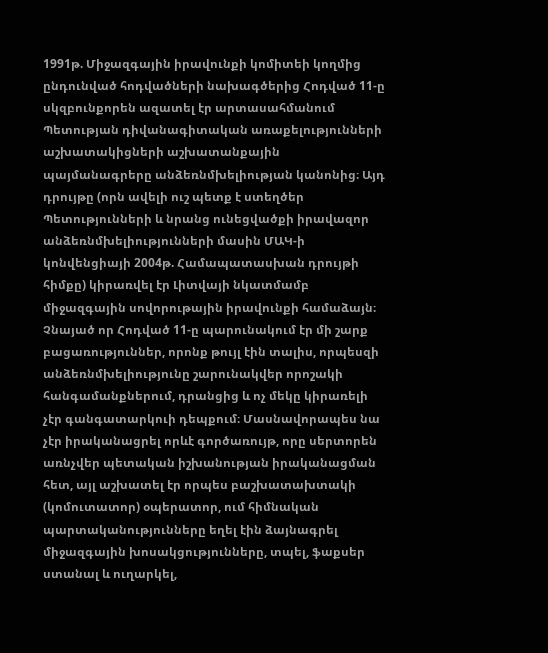1991թ. Միջազգային իրավունքի կոմիտեի կողմից ընդունված հոդվածների նախագծերից Հոդված 11-ը սկզբունքորեն ազատել էր արտասահմանում Պետության դիվանագիտական առաքելությունների աշխատակիցների աշխատանքային պայմանագրերը անձեռնմխելիության կանոնից։ Այդ դրույթը (որն ավելի ուշ պետք է ստեղծեր Պետությունների և նրանց ունեցվածքի իրավազոր անձեռնմխելիությունների մասին ՄԱԿ-ի կոնվենցիայի 2004թ. Համապատասխան դրույթի հիմքը) կիրառվել էր Լիտվայի նկատմամբ միջազգային սովորութային իրավունքի համաձայն։ Չնայած որ Հոդված 11-ը պարունակում էր մի շարք բացառություններ, որոնք թույլ էին տալիս, որպեսզի անձեռնմխելիությունը շարունակվեր որոշակի հանգամանքներում, դրանցից և ոչ մեկը կիրառելի չէր գանգատարկուի դեպքում։ Մասնավորապես նա չէր իրականացրել որևէ գործառույթ, որը սերտորեն առնչվեր պետական իշխանության իրականացման հետ, այլ աշխատել էր որպես բաշխատախտակի (կոմուտատոր) օպերատոր, ում հիմնական պարտականությունները եղել էին ձայնագրել միջազգային խոսակցությունները, տպել, ֆաքսեր ստանալ և ուղարկել,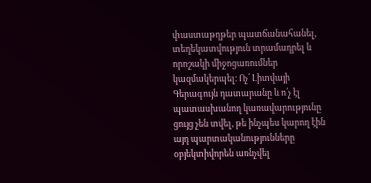փաստաթղթեր պատճանահանել, տեղեկատվություն տրամադրել և որոշակի միջոցառումներ կազմակերպել։ Ոչ՛ Լիտվայի Գերագույն դատարանը և ո՛չ էլ պատասխանող կառավարությունը ցույց չեն տվել, թե ինչպես կարող էին այդ պարտականությունները օբյեկտիվորեն առնչվել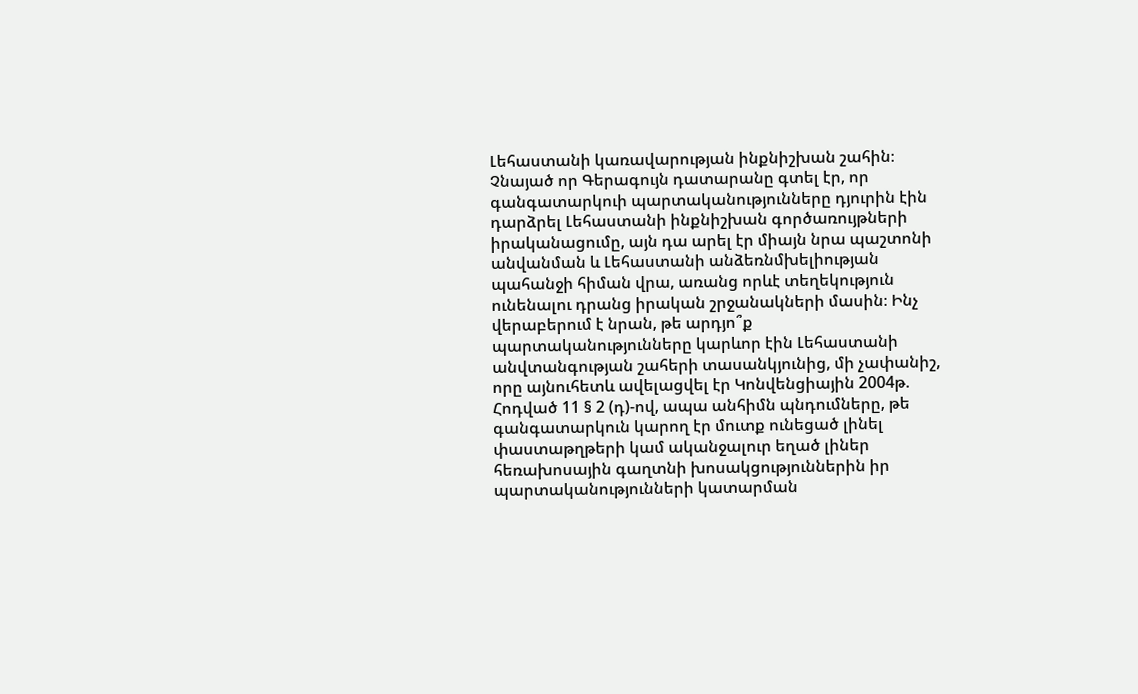Լեհաստանի կառավարության ինքնիշխան շահին։ Չնայած որ Գերագույն դատարանը գտել էր, որ գանգատարկուի պարտականությունները դյուրին էին դարձրել Լեհաստանի ինքնիշխան գործառույթների իրականացումը, այն դա արել էր միայն նրա պաշտոնի անվանման և Լեհաստանի անձեռնմխելիության պահանջի հիման վրա, առանց որևէ տեղեկություն ունենալու դրանց իրական շրջանակների մասին։ Ինչ վերաբերում է նրան, թե արդյո՞ք պարտականությունները կարևոր էին Լեհաստանի անվտանգության շահերի տասանկյունից, մի չափանիշ, որը այնուհետև ավելացվել էր Կոնվենցիային 2004թ. Հոդված 11 § 2 (դ)-ով, ապա անհիմն պնդումները, թե գանգատարկուն կարող էր մուտք ունեցած լինել փաստաթղթերի կամ ականջալուր եղած լիներ հեռախոսային գաղտնի խոսակցություններին իր պարտականությունների կատարման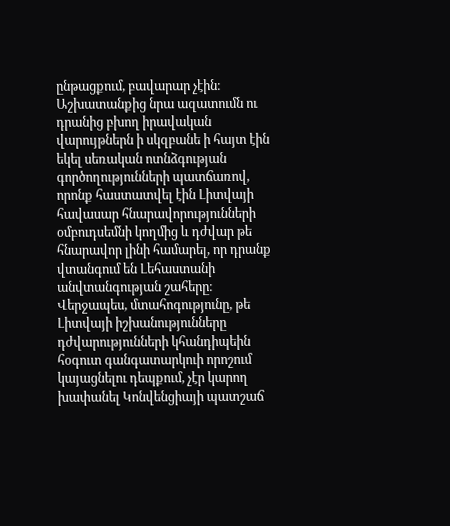ընթացքում, բավարար չէին։ Աշխատանքից նրա ազատումն ու դրանից բխող իրավական վարույթներն ի սկզբանե ի հայտ էին եկել սեռական ոտնձգության գործողությունների պատճառով, որոնք հաստատվել էին Լիտվայի հավասար հնարավորությունների օմբուդսեմնի կողմից և դժվար թե հնարավոր լինի համարել, որ դրանք վտանգում են Լեհաստանի անվտանգության շահերը։ Վերջապես, մտահոգությունը, թե Լիտվայի իշխանությունները դժվարությունների կհանդիպեին հօգուտ գանգատարկուի որոշում կայացնելու դեպքում, չէր կարող խափանել Կոնվենցիայի պատշաճ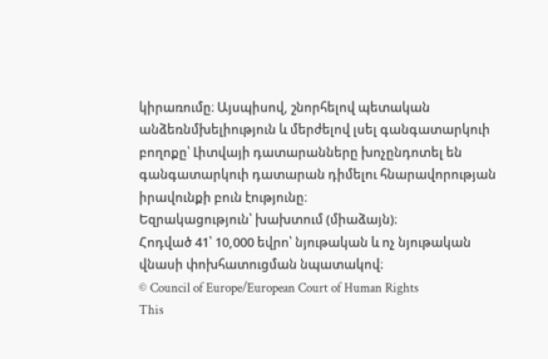կիրառումը։ Այսպիսով, շնորհելով պետական անձեռնմխելիություն և մերժելով լսել գանգատարկուի բողոքը՝ Լիտվայի դատարանները խոչընդոտել են գանգատարկուի դատարան դիմելու հնարավորության իրավունքի բուն էությունը։
Եզրակացություն՝ խախտում (միաձայն)։
Հոդված 41՝ 10,000 եվրո՝ նյութական և ոչ նյութական վնասի փոխհատուցման նպատակով։
© Council of Europe/European Court of Human Rights
This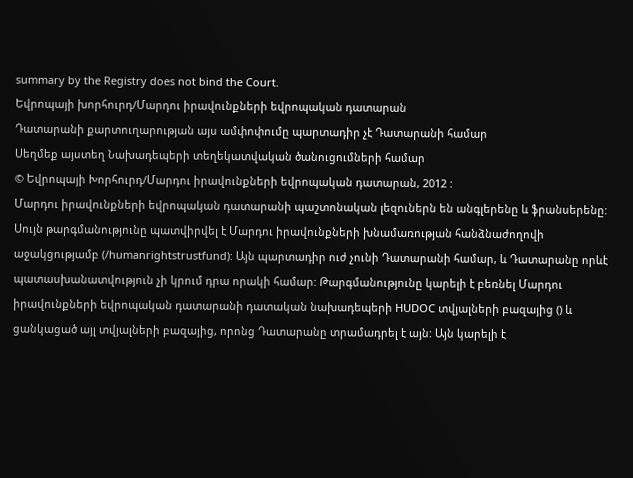summary by the Registry does not bind the Court.
Եվրոպայի խորհուրդ/Մարդու իրավունքների եվրոպական դատարան
Դատարանի քարտուղարության այս ամփոփումը պարտադիր չէ Դատարանի համար
Սեղմեք այստեղ Նախադեպերի տեղեկատվական ծանուցումների համար
© Եվրոպայի Խորհուրդ/Մարդու իրավունքների եվրոպական դատարան, 2012 :
Մարդու իրավունքների եվրոպական դատարանի պաշտոնական լեզուներն են անգլերենը և ֆրանսերենը: Սույն թարգմանությունը պատվիրվել է Մարդու իրավունքների խնամառության հանձնաժողովի աջակցությամբ (/humanrightstrustfund): Այն պարտադիր ուժ չունի Դատարանի համար, և Դատարանը որևէ պատասխանատվություն չի կրում դրա որակի համար: Թարգմանությունը կարելի է բեռնել Մարդու իրավունքների եվրոպական դատարանի դատական նախադեպերի HUDOC տվյալների բազայից () և ցանկացած այլ տվյալների բազայից, որոնց Դատարանը տրամադրել է այն: Այն կարելի է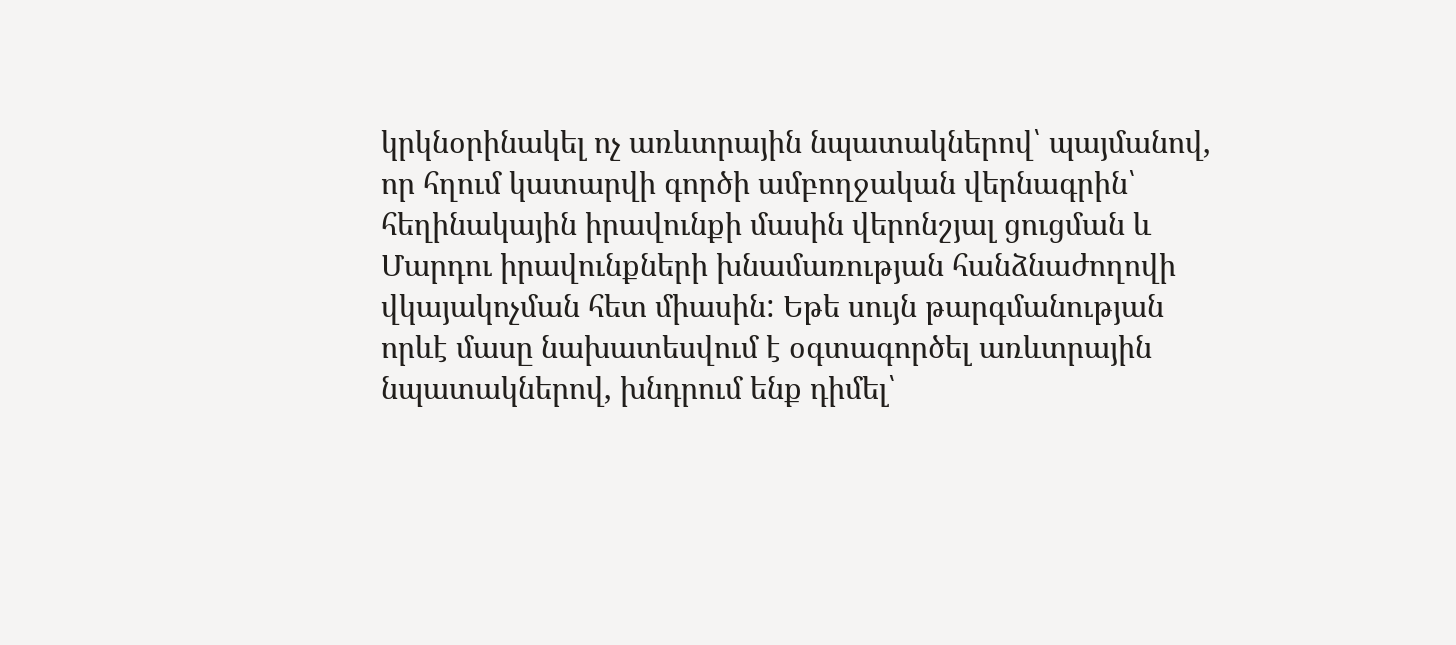կրկնօրինակել ոչ առևտրային նպատակներով՝ պայմանով, որ հղում կատարվի գործի ամբողջական վերնագրին՝ հեղինակային իրավունքի մասին վերոնշյալ ցուցման և Մարդու իրավունքների խնամառության հանձնաժողովի վկայակոչման հետ միասին: Եթե սույն թարգմանության որևէ մասը նախատեսվում է օգտագործել առևտրային նպատակներով, խնդրում ենք դիմել՝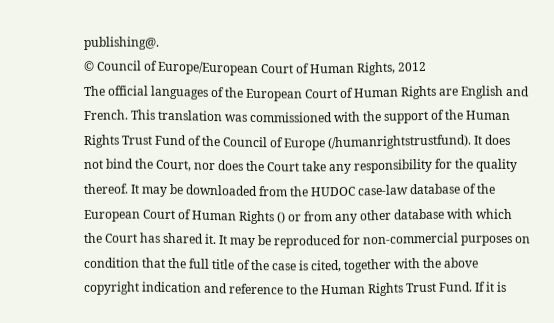publishing@.
© Council of Europe/European Court of Human Rights, 2012
The official languages of the European Court of Human Rights are English and French. This translation was commissioned with the support of the Human Rights Trust Fund of the Council of Europe (/humanrightstrustfund). It does not bind the Court, nor does the Court take any responsibility for the quality thereof. It may be downloaded from the HUDOC case-law database of the European Court of Human Rights () or from any other database with which the Court has shared it. It may be reproduced for non-commercial purposes on condition that the full title of the case is cited, together with the above copyright indication and reference to the Human Rights Trust Fund. If it is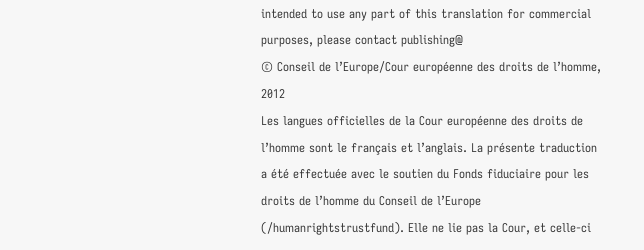intended to use any part of this translation for commercial purposes, please contact publishing@
© Conseil de l’Europe/Cour européenne des droits de l’homme, 2012
Les langues officielles de la Cour européenne des droits de l’homme sont le français et l’anglais. La présente traduction a été effectuée avec le soutien du Fonds fiduciaire pour les droits de l’homme du Conseil de l’Europe (/humanrightstrustfund). Elle ne lie pas la Cour, et celle-ci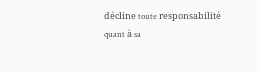décline toute responsabilité quant à sa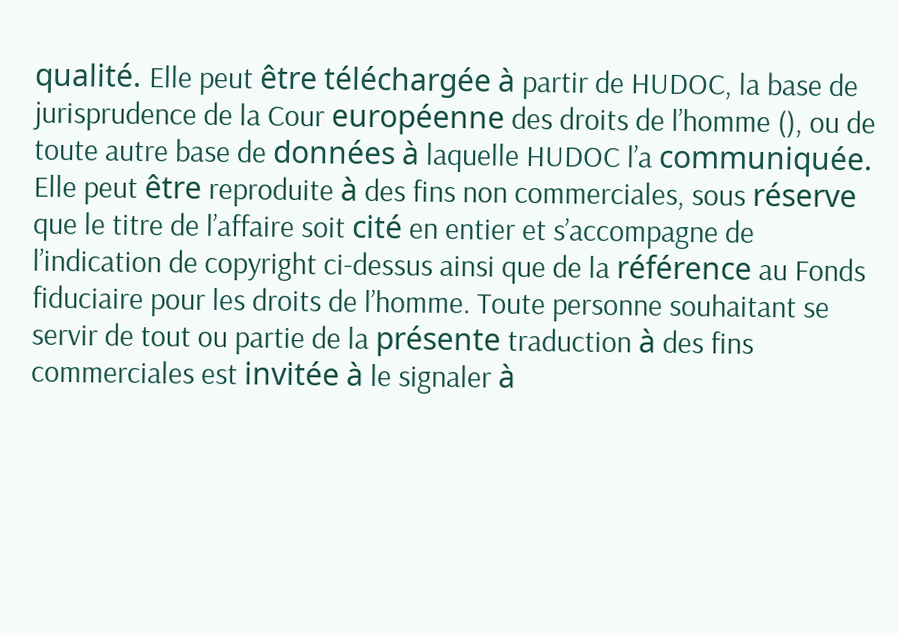qualité. Elle peut être téléchargée à partir de HUDOC, la base de jurisprudence de la Cour européenne des droits de l’homme (), ou de toute autre base de données à laquelle HUDOC l’a communiquée. Elle peut être reproduite à des fins non commerciales, sous réserve que le titre de l’affaire soit cité en entier et s’accompagne de l’indication de copyright ci-dessus ainsi que de la référence au Fonds fiduciaire pour les droits de l’homme. Toute personne souhaitant se servir de tout ou partie de la présente traduction à des fins commerciales est invitée à le signaler à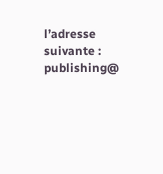l’adresse suivante : publishing@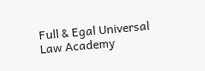Full & Egal Universal Law Academy